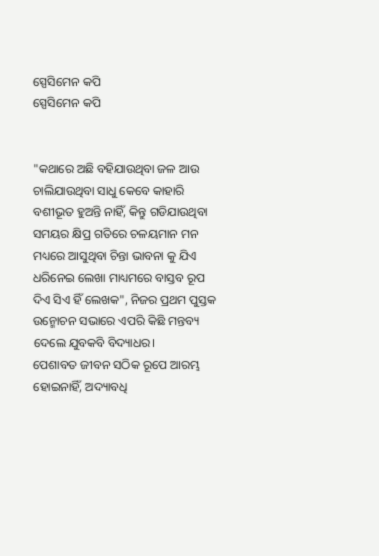ସ୍ପେସିମେନ କପି
ସ୍ପେସିମେନ କପି


"କଥାରେ ଅଛି ବହିଯାଉଥିବା ଜଳ ଆଉ ଚାଲିଯାଉଥିବା ସାଧୁ କେବେ କାହାରି ବଶୀଭୂତ ହୁଅନ୍ତି ନାହିଁ, କିନ୍ତୁ ଗଡିଯାଉଥିବା ସମୟର କ୍ଷିପ୍ର ଗତିରେ ଚଳୟମାନ ମନ ମଧ୍ୟରେ ଆସୁଥିବା ଚିନ୍ତା ଭାବନା କୁ ଯିଏ ଧରିନେଇ ଲେଖା ମାଧ୍ୟମରେ ବାସ୍ତବ ରୂପ ଦିଏ ସିଏ ହିଁ ଲେଖକ", ନିଜର ପ୍ରଥମ ପୁସ୍ତକ ଉନ୍ମୋଚନ ସଭାରେ ଏପରି କିଛି ମନ୍ତବ୍ୟ ଦେଲେ ଯୁବକବି ବିଦ୍ୟାଧର।
ପେଶାବତ ଜୀବନ ସଠିକ ରୂପେ ଆରମ୍ଭ ହୋଇନାହିଁ, ଅଦ୍ୟାବଧି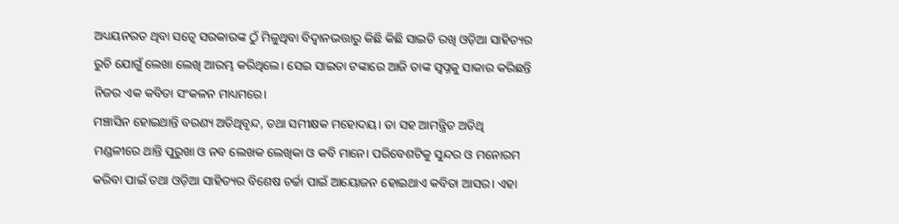ଅଧ୍ୟୟନରତ ଥିବା ସତ୍ୱେ ସରକାରଙ୍କ ଠୁଁ ମିଳୁଥିବା ବିଦ୍ୱାନଭତ୍ତାରୁ କିଛି କିଛି ସାଇତି ରଖି ଓଡ଼ିଆ ସାହିତ୍ୟର ରୁଚି ଯୋଗୁଁ ଲେଖା ଲେଖି ଆରମ୍ଭ କରିଥିଲେ। ସେଇ ସାଇତା ଟଙ୍କାରେ ଆଜି ତାଙ୍କ ସ୍ବପ୍ନକୁ ସାକାର କରିଛନ୍ତି ନିଜର ଏକ କବିତା ସଂକଳନ ମାଧ୍ୟମରେ।
ମଞ୍ଚାସିନ ହୋଇଥାନ୍ତି ବରଣ୍ୟ ଅତିଥିବୃନ୍ଦ, ତଥା ସମୀକ୍ଷକ ମହୋଦୟ। ତା ସହ ଆମନ୍ତ୍ରିତ ଅତିଥି ମଣ୍ଡଳୀରେ ଥାନ୍ତି ପୁରୁଖା ଓ ନବ ଲେଖକ ଲେଖିକା ଓ କବି ମାନେ। ପରିବେଶଟିକୁ ସୁନ୍ଦର ଓ ମନୋରମ କରିବା ପାଇଁ ତଥା ଓଡ଼ିଆ ସାହିତ୍ୟର ବିଶେଷ ଚର୍ଚ୍ଚା ପାଇଁ ଆୟୋଜନ ହୋଇଥାଏ କବିତା ଆସର। ଏହା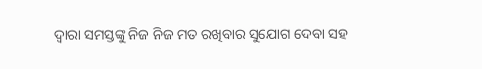ଦ୍ୱାରା ସମସ୍ତଙ୍କୁ ନିଜ ନିଜ ମତ ରଖିବାର ସୁଯୋଗ ଦେବା ସହ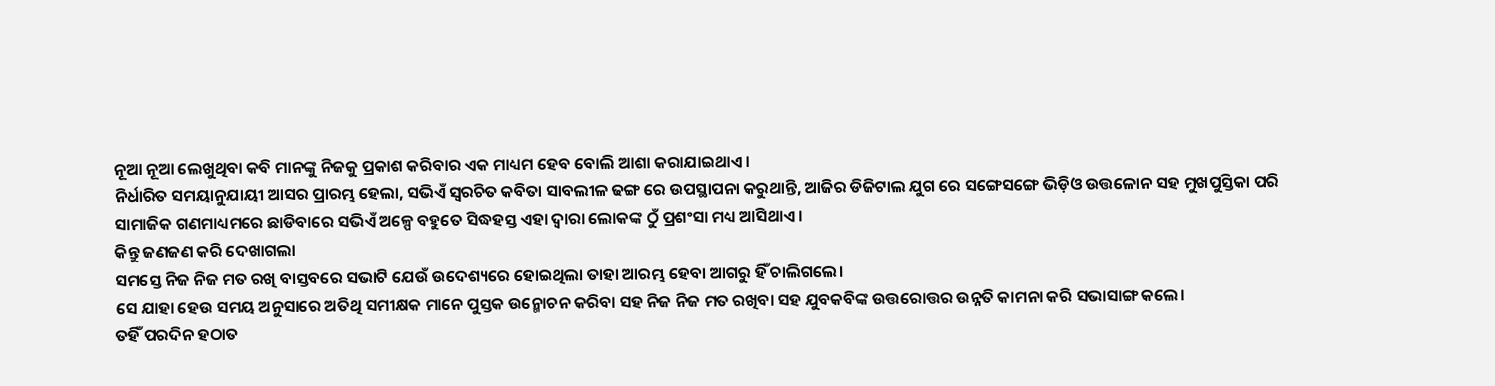ନୂଆ ନୂଆ ଲେଖୁଥିବା କବି ମାନଙ୍କୁ ନିଜକୁ ପ୍ରକାଶ କରିବାର ଏକ ମାଧ୍ୟମ ହେବ ବୋଲି ଆଶା କରାଯାଇଥାଏ।
ନିର୍ଧାରିତ ସମୟାନୁଯାୟୀ ଆସର ପ୍ରାରମ୍ଭ ହେଲା, ସଭିଏଁ ସ୍ୱରଚିତ କବିତା ସାବଲୀଳ ଢଙ୍ଗ ରେ ଉପସ୍ଥାପନା କରୁଥାନ୍ତି, ଆଜିର ଡିଜିଟାଲ ଯୁଗ ରେ ସଙ୍ଗେସଙ୍ଗେ ଭିଡ଼ିଓ ଉତ୍ତଳୋନ ସହ ମୁଖପୁସ୍ତିକା ପରି ସାମାଜିକ ଗଣମାଧ୍ୟମରେ ଛାଡିବାରେ ସଭିଏଁ ଅଳ୍ପେ ବହୁତେ ସିଦ୍ଧହସ୍ତ ଏହା ଦ୍ୱାରା ଲୋକଙ୍କ ଠୁଁ ପ୍ରଶଂସା ମଧ୍ୟ ଆସିଥାଏ।
କିନ୍ତୁ ଜଣଜଣ କରି ଦେଖାଗଲା
ସମସ୍ତେ ନିଜ ନିଜ ମତ ରଖି ବାସ୍ତବରେ ସଭାଟି ଯେଉଁ ଉଦେଶ୍ୟରେ ହୋଇଥିଲା ତାହା ଆରମ୍ଭ ହେବା ଆଗରୁ ହିଁ ଚାଲିଗଲେ।
ସେ ଯାହା ହେଉ ସମୟ ଅନୁସାରେ ଅତିଥି ସମୀକ୍ଷକ ମାନେ ପୁସ୍ତକ ଉନ୍ମୋଚନ କରିବା ସହ ନିଜ ନିଜ ମତ ରଖିବା ସହ ଯୁବକବିଙ୍କ ଉତ୍ତରୋତ୍ତର ଉନ୍ନତି କାମନା କରି ସଭାସାଙ୍ଗ କଲେ।
ତହିଁ ପରଦିନ ହଠାତ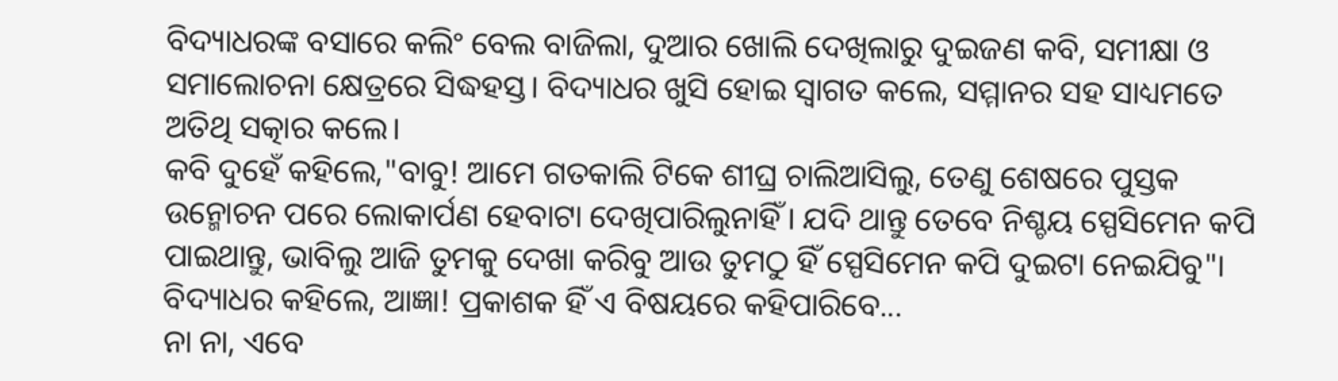ବିଦ୍ୟାଧରଙ୍କ ବସାରେ କଲିଂ ବେଲ ବାଜିଲା, ଦୁଆର ଖୋଲି ଦେଖିଲାରୁ ଦୁଇଜଣ କବି, ସମୀକ୍ଷା ଓ ସମାଲୋଚନା କ୍ଷେତ୍ରରେ ସିଦ୍ଧହସ୍ତ। ବିଦ୍ୟାଧର ଖୁସି ହୋଇ ସ୍ୱାଗତ କଲେ, ସମ୍ମାନର ସହ ସାଧ୍ୟମତେ ଅତିଥି ସତ୍କାର କଲେ।
କବି ଦୁହେଁ କହିଲେ,"ବାବୁ! ଆମେ ଗତକାଲି ଟିକେ ଶୀଘ୍ର ଚାଲିଆସିଲୁ, ତେଣୁ ଶେଷରେ ପୁସ୍ତକ ଉନ୍ମୋଚନ ପରେ ଲୋକାର୍ପଣ ହେବାଟା ଦେଖିପାରିଲୁନାହିଁ। ଯଦି ଥାନ୍ତୁ ତେବେ ନିଶ୍ଚୟ ସ୍ପେସିମେନ କପି ପାଇଥାନ୍ତୁ, ଭାବିଲୁ ଆଜି ତୁମକୁ ଦେଖା କରିବୁ ଆଉ ତୁମଠୁ ହିଁ ସ୍ପେସିମେନ କପି ଦୁଇଟା ନେଇଯିବୁ"।
ବିଦ୍ୟାଧର କହିଲେ, ଆଜ୍ଞା! ପ୍ରକାଶକ ହିଁ ଏ ବିଷୟରେ କହିପାରିବେ...
ନା ନା, ଏବେ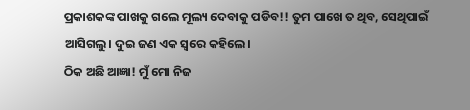ପ୍ରକାଶକଙ୍କ ପାଖକୁ ଗଲେ ମୂଲ୍ୟ ଦେବାକୁ ପଡିବ!! ତୁମ ପାଖେ ତ ଥିବ, ସେଥିପାଇଁ ଆସିଗଲୁ। ଦୁଇ ଜଣ ଏକ ସ୍ଵରେ କହିଲେ।
ଠିକ ଅଛି ଆଜ୍ଞା! ମୁଁ ମୋ ନିଜ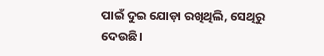ପାଇଁ ଦୁଇ ଯୋଡ଼ା ରଖିଥିଲି, ସେଥିରୁ ଦେଉଛି।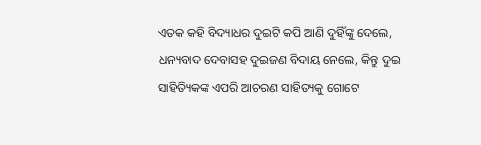ଏତକ କହି ବିଦ୍ୟାଧର ଦୁଇଟି କପି ଆଣି ଦୁହିଁଙ୍କୁ ଦେଲେ,
ଧନ୍ୟବାଦ ଦେବାସହ ଦୁଇଜଣ ବିଦାୟ ନେଲେ, କିନ୍ତୁ ଦୁଇ ସାହିତ୍ୟିକଙ୍କ ଏପରି ଆଚରଣ ସାହିତ୍ୟକୁ ଗୋଟେ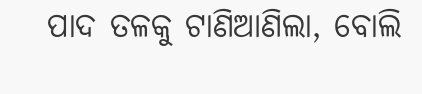ପାଦ ତଳକୁ ଟାଣିଆଣିଲା, ବୋଲି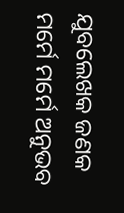ଯୁବଲେଖକ ଜଣକ ମର୍ମେ ମର୍ମେ ଅନୁଭବ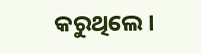କରୁଥିଲେ।